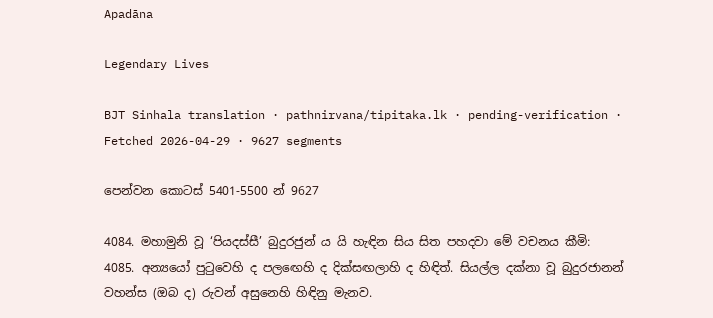Apadāna

Legendary Lives

BJT Sinhala translation · pathnirvana/tipitaka.lk · pending-verification · Fetched 2026-04-29 · 9627 segments

පෙන්වන කොටස් 5401-5500 න් 9627

4084. මහාමුනි වූ ‘පියදස්සී’ බුදුරජුන් ය යි හැඳින සිය සිත පහදවා මේ වචනය කීමි:
4085. අන්‍යයෝ පුටුවෙහි ද පලඟෙහි ද දික්සඟලාහි ද හිඳිත්. සියල්ල දක්නා වූ බුදුරජානන් වහන්ස (ඔබ ද) රුවන් අසුනෙහි හිඳිනු මැනව.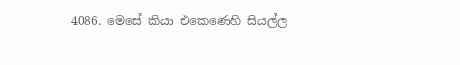4086. මෙසේ කියා එකෙණෙහි සියල්ල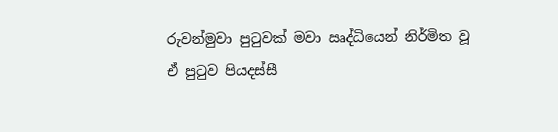රුවන්මුවා පුටුවක් මවා ඍද්ධියෙන් නිර්මිත වූ ඒ පුටුව පියදස්සී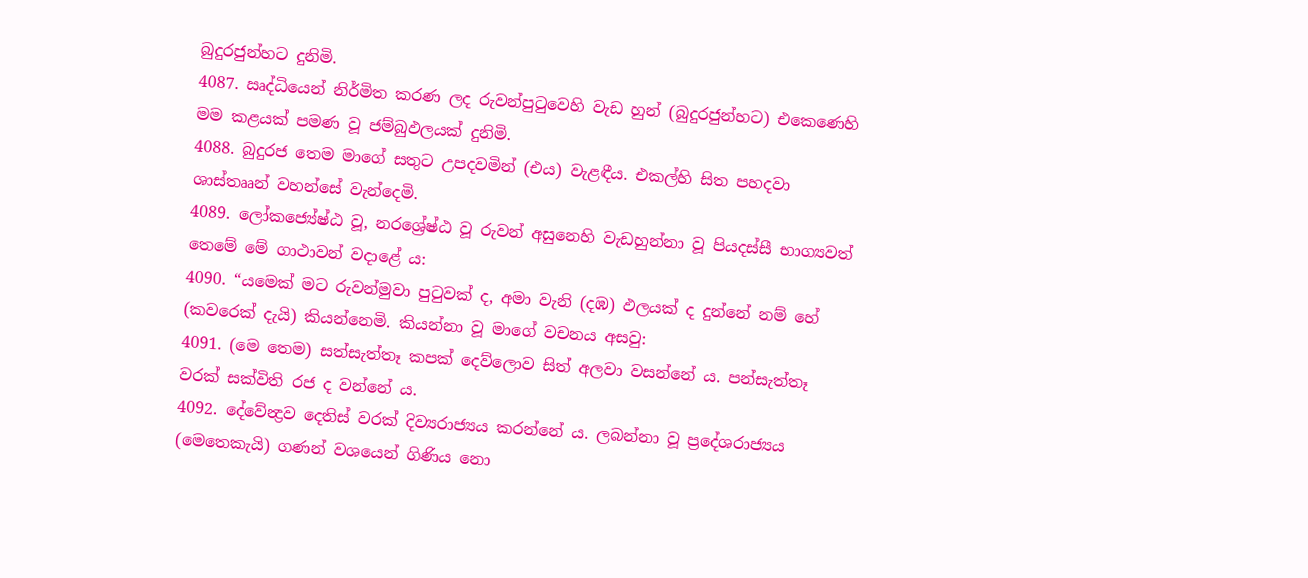බුදුරජුන්හට දුනිමි.
4087. ඍද්ධියෙන් නිර්මිත කරණ ලද රුවන්පුටුවෙහි වැඩ හුන් (බුදුරජුන්හට) එකෙණෙහි මම කළයක් පමණ වූ ජම්බුඵලයක් දුනිමි.
4088. බුදුරජ තෙම මාගේ සතුට උපදවමින් (එය) වැළඳීය. එකල්හි සිත පහදවා ශාස්තෲන් වහන්සේ වැන්දෙමි.
4089. ලෝකජ්‍යේෂ්ඨ වූ, නරශ්‍රේෂ්ඨ වූ රුවන් අසුනෙහි වැඩහුන්නා වූ පියදස්සී භාග්‍යවත් තෙමේ මේ ගාථාවන් වදාළේ ය:
4090. “යමෙක් මට රුවන්මුවා පුටුවක් ද, අමා වැනි (දඹ) ඵලයක් ද දුන්නේ නම් හේ (කවරෙක් දැයි) කියන්නෙමි. කියන්නා වූ මාගේ වචනය අසවු:
4091. (මෙ තෙම) සත්සැත්තෑ කපක් දෙව්ලොව සිත් අලවා වසන්නේ ය. පන්සැත්තෑ වරක් සක්විති රජ ද වන්නේ ය.
4092. දේවේන්‍ද්‍රව දෙතිස් වරක් දිව්‍යරාජ්‍යය කරන්නේ ය. ලබන්නා වූ ප්‍රදේශරාජ්‍යය (මෙතෙකැයි) ගණන් වශයෙන් ගිණිය නො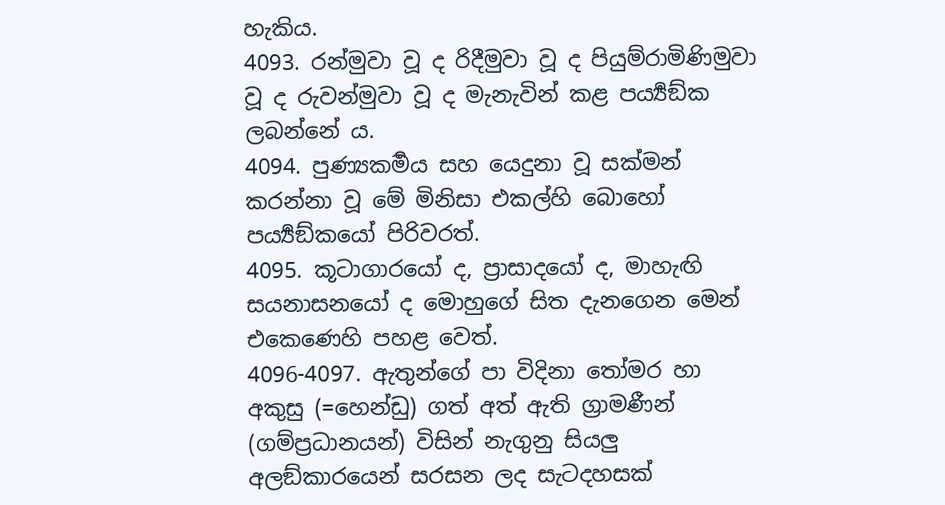හැකිය.
4093. රන්මුවා වූ ද රිදීමුවා වූ ද පියුම්රාමිණිමුවා වූ ද රුවන්මුවා වූ ද මැනැවින් කළ පර්‍ය්‍යඞ්ක ලබන්නේ ය.
4094. පුණ්‍යකර්‍මය සහ යෙදුනා වූ සක්මන් කරන්නා වූ මේ මිනිසා එකල්හි බොහෝ පර්‍ය්‍යඞ්කයෝ පිරිවරත්.
4095. කූටාගාරයෝ ද, ප්‍රාසාදයෝ ද, මාහැඟි සයනාසනයෝ ද මොහුගේ සිත දැනගෙන මෙන් එකෙණෙහි පහළ වෙත්.
4096-4097. ඇතුන්ගේ පා විදිනා තෝමර හා අකුසු (=හෙන්ඩු) ගත් අත් ඇති ග්‍රාමණීන් (ගම්ප්‍රධානයන්) විසින් නැගුනු සියලු අලඞ්කාරයෙන් සරසන ලද සැටදහසක්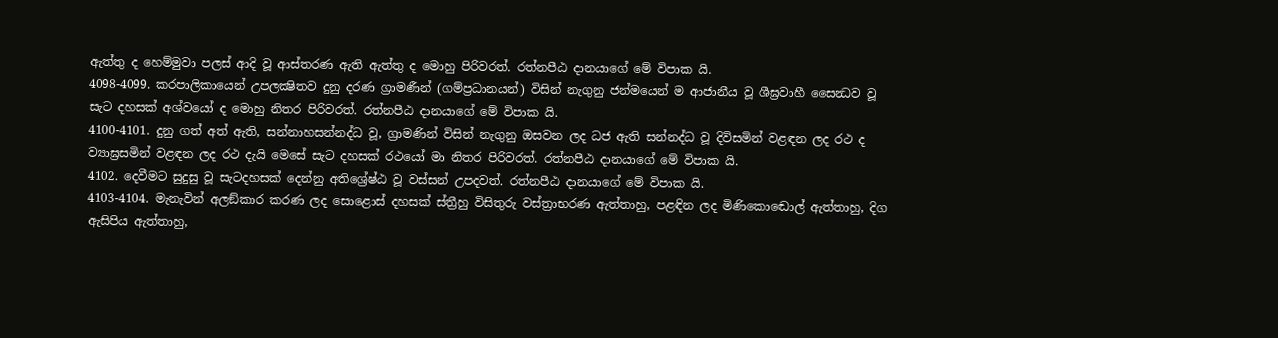ඇත්තු ද හෙම්මුවා පලස් ආදි වූ ආස්තරණ ඇති ඇත්තු ද මොහු පිරිවරත්. රත්නපීඨ දානයාගේ මේ විපාක යි.
4098-4099. කරපාලිකායෙන් උපලක්‍ෂිතව දුනු දරණ ග්‍රාමණීන් (ගම්ප්‍රධානයන්) විසින් නැගුනු ජන්මයෙන් ම ආජානීය වූ ශීඝ්‍රවාහී සෛන්‍ධව වූ සැට දහසක් අශ්වයෝ ද මොහු නිතර පිරිවරත්. රත්නපීඨ දානයාගේ මේ විපාක යි.
4100-4101. දුනු ගත් අත් ඇති, සන්නාහසන්නද්ධ වූ, ග්‍රාමණින් විසින් නැගුනු ඔසවන ලද ධජ ඇති සන්නද්ධ වූ දිවිසමින් වළඳන ලද රථ ද ව්‍යාඝ්‍රසමින් වළඳන ලද රථ දැයි මෙසේ සැට දහසක් රථයෝ මා නිතර පිරිවරත්. රත්නපීඨ දානයාගේ මේ විපාක යි.
4102. දෙවීමට සුදුසු වූ සැටදහසක් දෙන්නු අතිශ්‍රේෂ්ඨ වූ වස්සන් උපදවත්. රත්නපීඨ දානයාගේ මේ විපාක යි.
4103-4104. මැනැවින් අලඞ්කාර කරණ ලද සොළොස් දහසක් ස්ත්‍රීහු විසිතුරු වස්ත්‍රාභරණ ඇත්තාහු, පළඳින ලද මිණිකොඬොල් ඇත්තාහු, දිග ඇසිපිය ඇත්තාහු,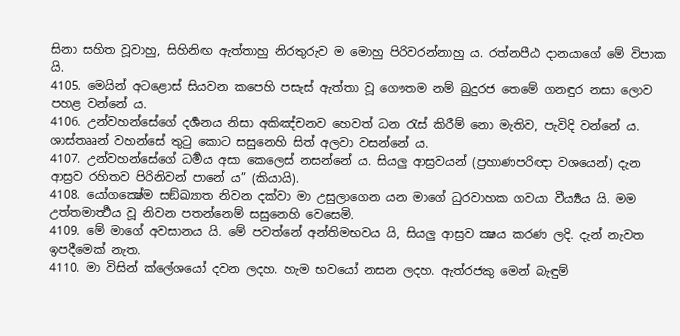සිනා සහිත වූවාහු, සිහිනිඟ ඇත්තාහු නිරතුරුව ම මොහු පිරිවරන්නාහු ය. රත්නපීඨ දානයාගේ මේ විපාක යි.
4105. මෙයින් අටළොස් සියවන කපෙහි පසැස් ඇත්තා වූ ගෞතම නම් බුදුරජ තෙමේ ගනඳුර නසා ලොව පහළ වන්නේ ය.
4106. උන්වහන්සේගේ දර්‍ශනය නිසා අකිඤ්චනව හෙවත් ධන රැස් කිරීම් නො මැතිව, පැවිදි වන්නේ ය. ශාස්තෲන් වහන්සේ තුටු කොට සසුනෙහි සිත් අලවා වසන්නේ ය.
4107. උන්වහන්සේගේ ධර්‍මය අසා කෙලෙස් නසන්නේ ය. සියලු ආස්‍රවයන් (ප්‍රහාණපරිඥා වශයෙන්) දැන ආස්‍රව රහිතව පිරිනිවන් පානේ ය” (කියායි).
4108. යෝගක්‍ෂේම සඞ්ඛ්‍යාත නිවන දක්වා මා උසුලාගෙන යන මාගේ ධුරවාහක ගවයා වීර්‍ය්‍යය යි. මම උත්තමාර්‍ත්‍ථය වූ නිවන පතන්නෙම් සසුනෙහි වෙසෙමි.
4109. මේ මාගේ අවසානය යි. මේ පවත්නේ අන්තිමභවය යි, සියලු ආස්‍රව ක්‍ෂය කරණ ලදි. දැන් නැවත ඉපදීමෙක් නැත.
4110. මා විසින් ක්ලේශයෝ දවන ලදහ. හැම භවයෝ නසන ලදහ. ඇත්රජකු මෙන් බැඳුම්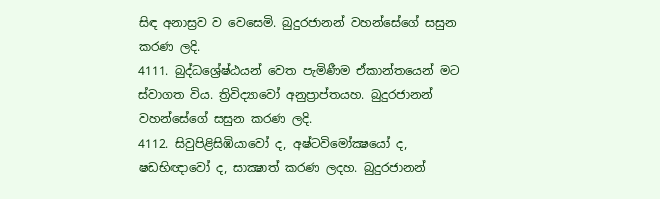සිඳ අනාස්‍රව ව වෙසෙමි. බුදුරජානන් වහන්සේගේ සසුන කරණ ලදි.
4111. බුද්ධශ්‍රේෂ්ඨයන් වෙත පැමිණීම ඒකාන්තයෙන් මට ස්වාගත විය. ත්‍රිවිද්‍යාවෝ අනුප්‍රාප්තයහ. බුදුරජානන් වහන්සේගේ සසුන කරණ ලදි.
4112. සිවුපිළිසිඹියාවෝ ද, අෂ්ටවිමෝක්‍ෂයෝ ද, ෂඩභිඥාවෝ ද, සාක්‍ෂාත් කරණ ලදහ. බුදුරජානන්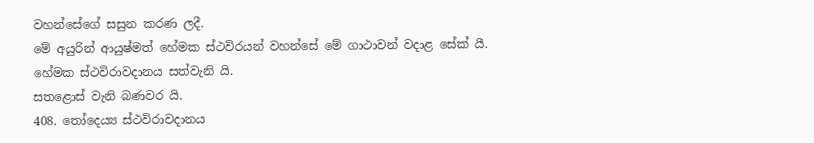වහන්සේගේ සසුන කරණ ලදී.
මේ අයුරින් ආයුෂ්මත් හේමක ස්ථවිරයන් වහන්සේ මේ ගාථාවන් වදාළ සේක් යී.
හේමක ස්ථවිරාවදානය සත්වැනි යි.
සතළොස් වැනි බණවර යි.
408. තෝදෙය්‍ය ස්ථවිරාවදානය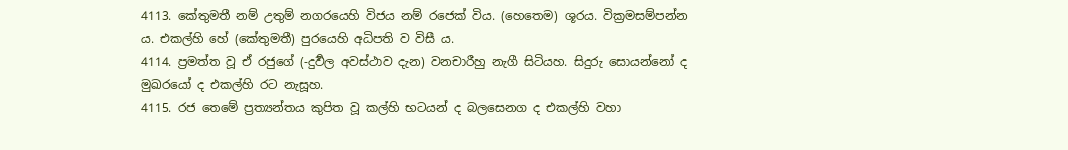4113. කේතුමතී නම් උතුම් නගරයෙහි විජය නම් රජෙක් විය. (හෙතෙම) ශූරය. වික්‍රමසම්පන්න ය. එකල්හි හේ (කේතුමතී) පුරයෙහි අධිපති ව විසී ය.
4114. ප්‍රමත්ත වූ ඒ රජුගේ (-දුර්‍වල අවස්ථාව දැන) වනචාරීහු නැගී සිටියහ. සිදුරු සොයන්නෝ ද මුඛරයෝ ද එකල්හි රට නැසූහ.
4115. රජ තෙමේ ප්‍රත්‍යන්තය කුපිත වූ කල්හි භටයන් ද බලසෙනග ද එකල්හි වහා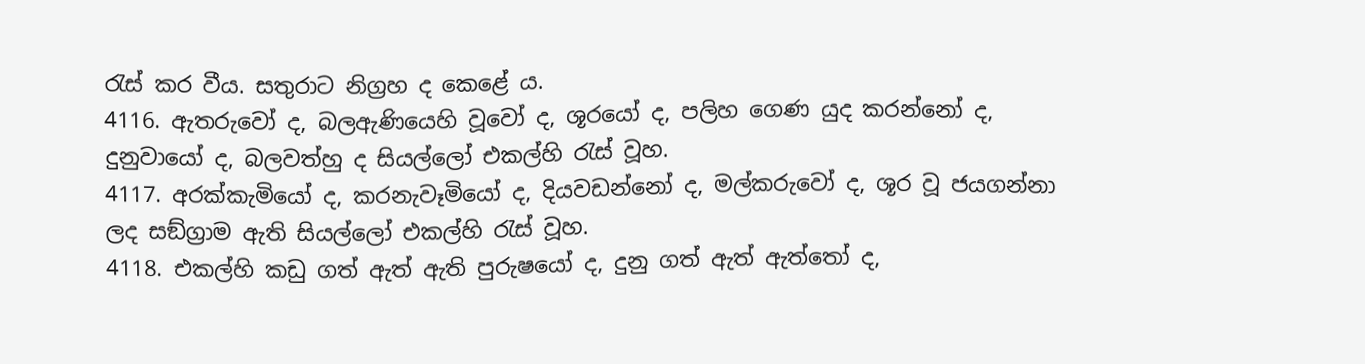රැස් කර වීය. සතුරාට නිග්‍රහ ද කෙළේ ය.
4116. ඇතරුවෝ ද, බලඇණියෙහි වූවෝ ද, ශූරයෝ ද, පලිහ ගෙණ යුද කරන්නෝ ද, දුනුවායෝ ද, බලවත්හු ද සියල්ලෝ එකල්හි රැස් වූහ.
4117. අරක්කැමියෝ ද, කරනැවෑමියෝ ද, දියවඩන්නෝ ද, මල්කරුවෝ ද, ශූර වූ ජයගන්නා ලද සඞ්ග්‍රාම ඇති සියල්ලෝ එකල්හි රැස් වූහ.
4118. එකල්හි කඩු ගත් ඇත් ඇති පුරුෂයෝ ද, දුනු ගත් ඇත් ඇත්තෝ ද,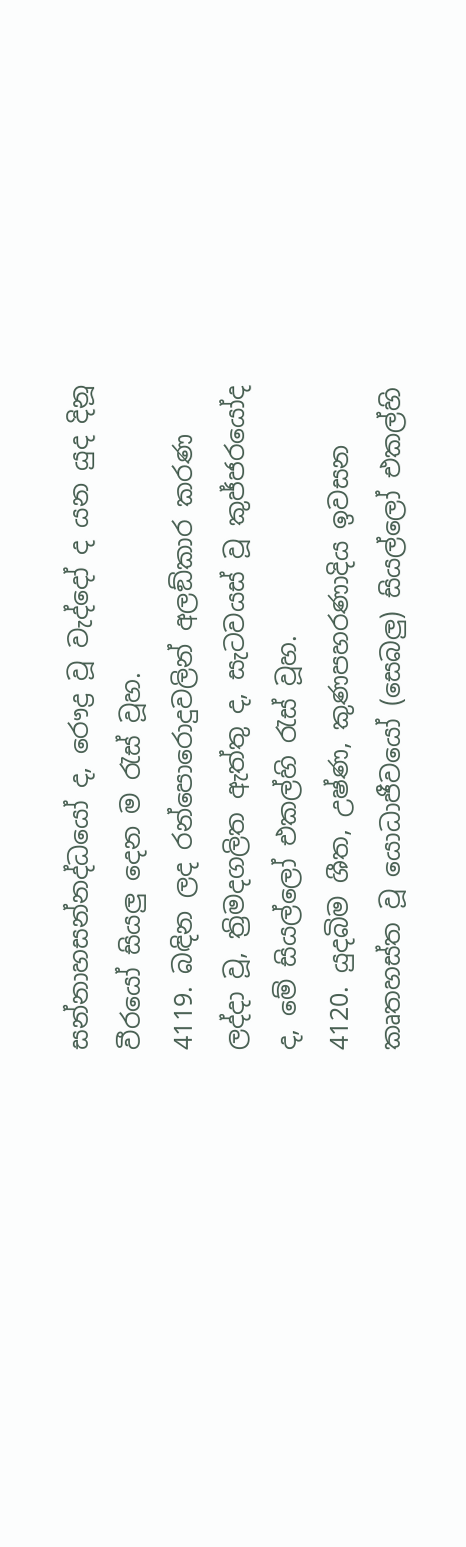සන්නාහසන්නද්ධයෝ ද, රෞද්‍ර වූ වැද්දෝ ද යන යුද දිනූ වීරයෝ සියලු දෙන ම රැස් වූහ.
4119. බඳින ලද රන්පොරොදුවලින් අලඞ්කාර කරණ ලද්දා වූ, ත්‍රිමදගලිත ඇත්තු ද, සැටවයස් වූ කුජ්ජරයෝද ද, මේ සියල්ලෝ එකල්හි රැස් වූහ.
4120. යුදබිම ශීත, උෂ්ණ, කුණපහරණාදිය ඉවසන කෘතහස්ත වූ යොධාජීවයෝ (සෙබලු) සියල්ලෝ එකල්හි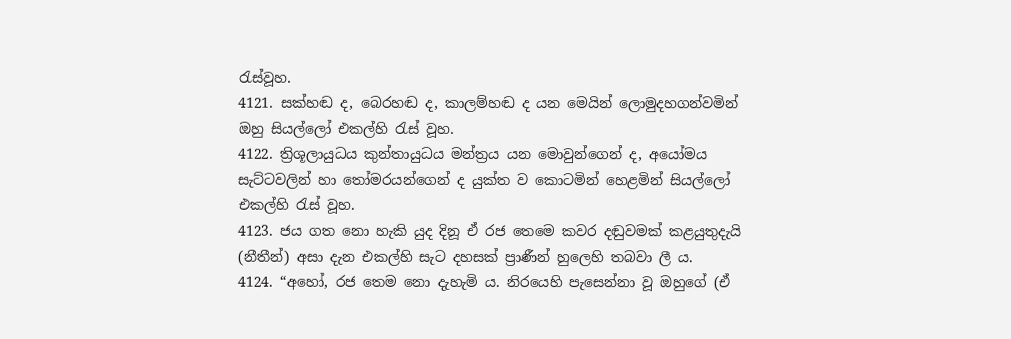රැස්වූහ.
4121. සක්හඬ ද, බෙරහඬ ද, කාලම්හඬ ද යන මෙයින් ලොමුදහගන්වමින් ඔහු සියල්ලෝ එකල්හි රැස් වූහ.
4122. ත්‍රිශූලායුධය කුන්තායුධය මන්ත්‍රය යන මොවුන්ගෙන් ද, අයෝමය සැට්ටවලින් හා තෝමරයන්ගෙන් ද යුක්ත ව කොටමින් හෙළමින් සියල්ලෝ එකල්හි රැස් වූහ.
4123. ජය ගත නො හැකි යුද දිනූ ඒ රජ තෙමෙ කවර දඬුවමක් කළයුතුදැයි (නීතීන්) අසා දැන එකල්හි සැට දහසක් ප්‍රාණීන් හුලෙහි තබවා ලී ය.
4124. “අහෝ, රජ තෙම නො දැහැමි ය. නිරයෙහි පැසෙන්නා වූ ඔහුගේ (ඒ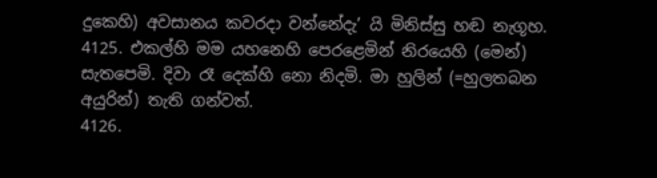දුකෙහි) අවසානය කවරදා වන්නේදැ’ යි මිනිස්සු හඬ නැගූහ.
4125. එකල්හි මම යහනෙහි පෙරළෙමින් නිරයෙහි (මෙන්) සැතපෙමි. දිවා රෑ දෙක්හි නො නිදමි. මා හුලින් (=හුලතබන අයුරින්) තැති ගන්වත්.
4126.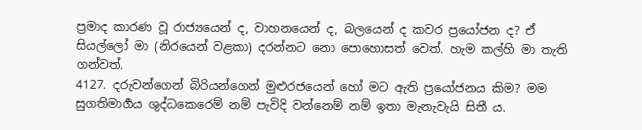ප්‍රමාද කාරණ වූ රාජ්‍යයෙන් ද, වාහනයෙන් ද, බලයෙන් ද කවර ප්‍රයෝජන ද? ඒ සියල්ලෝ මා (නිරයෙන් වළකා) දරන්නට නො පොහොසත් වෙත්. හැම කල්හි මා තැති ගන්වත්.
4127. දරුවන්ගෙන් බිරියන්ගෙන් මුළුරජයෙන් හෝ මට ඇති ප්‍රයෝජනය කිම? මම සුගතිමාර්‍ගය ශුද්ධකෙරෙම් නම් පැවිදි වන්නෙම් නම් ඉතා මැනැවැයි සිතී ය.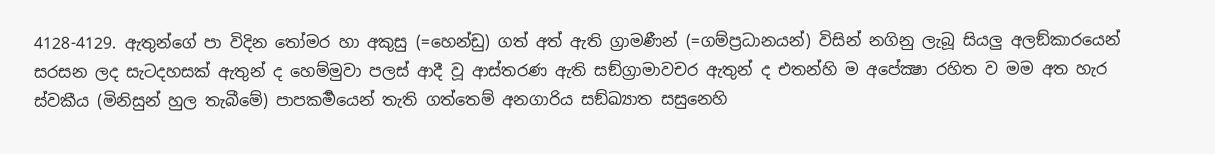4128-4129. ඇතුන්ගේ පා විදින තෝමර හා අකුසු (=හෙන්ඩු) ගත් අත් ඇති ග්‍රාමණීන් (=ගම්ප්‍රධානයන්) විසින් නගිනු ලැබූ සියලු අලඞ්කාරයෙන් සරසන ලද සැටදහසක් ඇතුන් ද හෙම්මුවා පලස් ආදී වූ ආස්තරණ ඇති සඞ්ග්‍රාමාවචර ඇතුන් ද එතන්හි ම අපේක්‍ෂා රහිත ව මම අත හැර ස්වකීය (මිනිසුන් හුල තැබීමේ) පාපකර්‍මයෙන් තැති ගත්තෙම් අනගාරිය සඞ්ඛ්‍යාත සසුනෙහි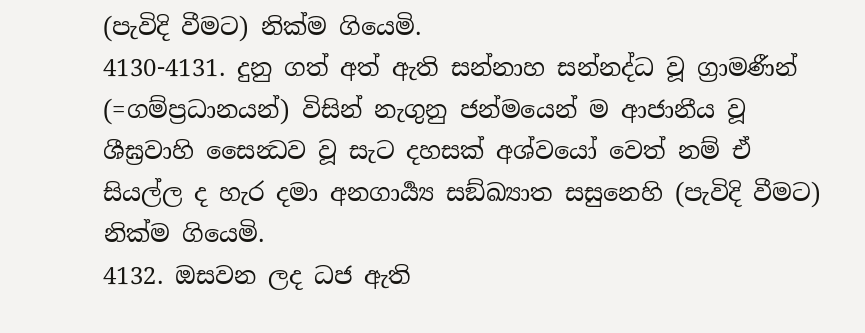(පැවිදි වීමට) නික්ම ගියෙමි.
4130-4131. දුනු ගත් අත් ඇති සන්නාහ සන්නද්ධ වූ ග්‍රාමණීන් (=ගම්ප්‍රධානයන්) විසින් නැගුනු ජන්මයෙන් ම ආජානීය වූ ශීඝ්‍රවාහි සෛන්‍ධව වූ සැට දහසක් අශ්වයෝ වෙත් නම් ඒ සියල්ල ද හැර දමා අනගාර්‍ය්‍ය සඞ්ඛ්‍යාත සසුනෙහි (පැවිදි වීමට) නික්ම ගියෙමි.
4132. ඔසවන ලද ධජ ඇති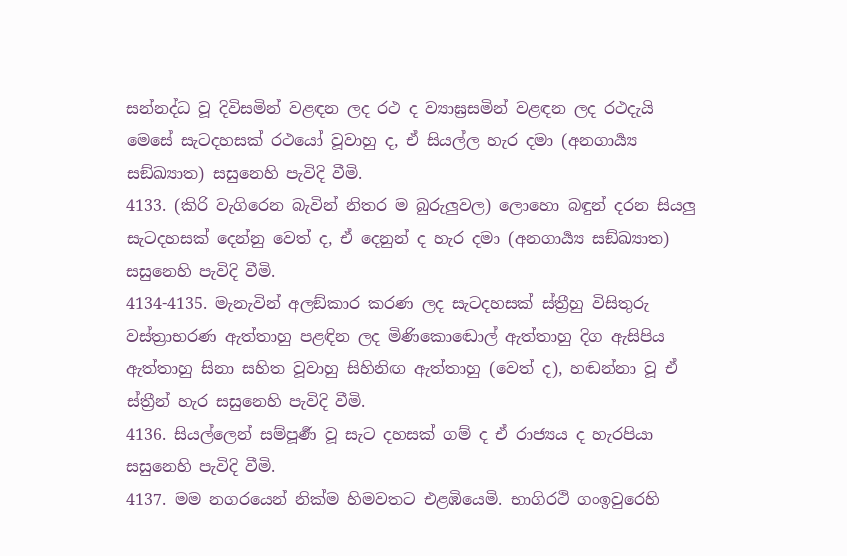සන්නද්ධ වූ දිවිසමින් වළඳන ලද රථ ද ව්‍යාඝ්‍රසමින් වළඳන ලද රථදැයි මෙසේ සැටදහසක් රථයෝ වූවාහු ද, ඒ සියල්ල හැර දමා (අනගාර්‍ය්‍ය සඞ්ඛ්‍යාත) සසුනෙහි පැවිදි වීමි.
4133. (කිරි වැගිරෙන බැවින් නිතර ම බුරුලුවල) ලොහො බඳුන් දරන සියලු සැටදහසක් දෙන්නු වෙත් ද, ඒ දෙනුන් ද හැර දමා (අනගාර්‍ය්‍ය සඞ්ඛ්‍යාත) සසුනෙහි පැවිදි වීමි.
4134-4135. මැනැවින් අලඞ්කාර කරණ ලද සැටදහසක් ස්ත්‍රීහු විසිතුරු වස්ත්‍රාභරණ ඇත්තාහු පළඳින ලද මිණිකොඬොල් ඇත්තාහු දිග ඇසිපිය ඇත්තාහු සිනා සහිත වූවාහු සිහිනිඟ ඇත්තාහු (වෙත් ද), හඬන්නා වූ ඒ ස්ත්‍රීන් හැර සසුනෙහි පැවිදි වීමි.
4136. සියල්ලෙන් සම්පූර්‍ණ වූ සැට දහසක් ගම් ද ඒ රාජ්‍යය ද හැරපියා සසුනෙහි පැවිදි වීමි.
4137. මම නගරයෙන් නික්ම හිමවතට එළඹියෙමි. භාගිරථි ගංඉවුරෙහි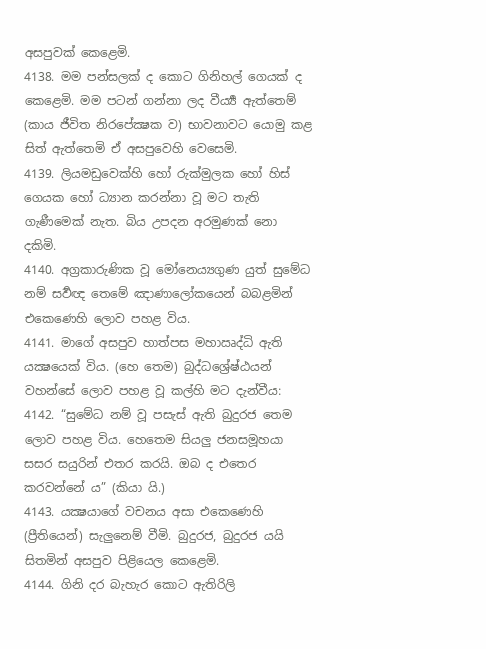අසපුවක් කෙළෙමි.
4138. මම පන්සලක් ද කොට ගිනිහල් ගෙයක් ද කෙළෙමි. මම පටන් ගන්නා ලද වීර්‍ය්‍ය ඇත්තෙම් (කාය ජීවිත නිරපේක්‍ෂක ව) භාවනාවට යොමු කළ සිත් ඇත්තෙමි ඒ අසපුවෙහි වෙසෙමි.
4139. ලියමඩුවෙක්හි හෝ රුක්මුලක හෝ හිස් ගෙයක හෝ ධ්‍යාන කරන්නා වූ මට තැති ගැණීමෙක් නැත. බිය උපදන අරමුණක් නො දකිමි.
4140. අග්‍රකාරුණික වූ මෝනෙය්‍යගුණ යුත් සුමේධ නම් සර්‍වඥ තෙමේ ඤාණාලෝකයෙන් බබළමින් එකෙණෙහි ලොව පහළ විය.
4141. මාගේ අසපුව හාත්පස මහාඍද්ධි ඇති යක්‍ෂයෙක් විය. (හෙ තෙම) බුද්ධශ්‍රේෂ්ඨයන් වහන්සේ ලොව පහළ වූ කල්හි මට දැන්වීය:
4142. “සුමේධ නම් වූ පසැස් ඇති බුදුරජ තෙම ලොව පහළ විය. හෙතෙම සියලු ජනසමූහයා සසර සයුරින් එතර කරයි. ඔබ ද එතෙර කරවන්නේ ය” (කියා යි.)
4143. යක්‍ෂයාගේ වචනය අසා එකෙණෙහි (ප්‍රීතියෙන්) සැලුනෙම් වීමි. බුදුරජ, බුදුරජ යයි සිතමින් අසපුව පිළියෙල කෙළෙමි.
4144. ගිනි දර බැහැර කොට ඇතිරිලි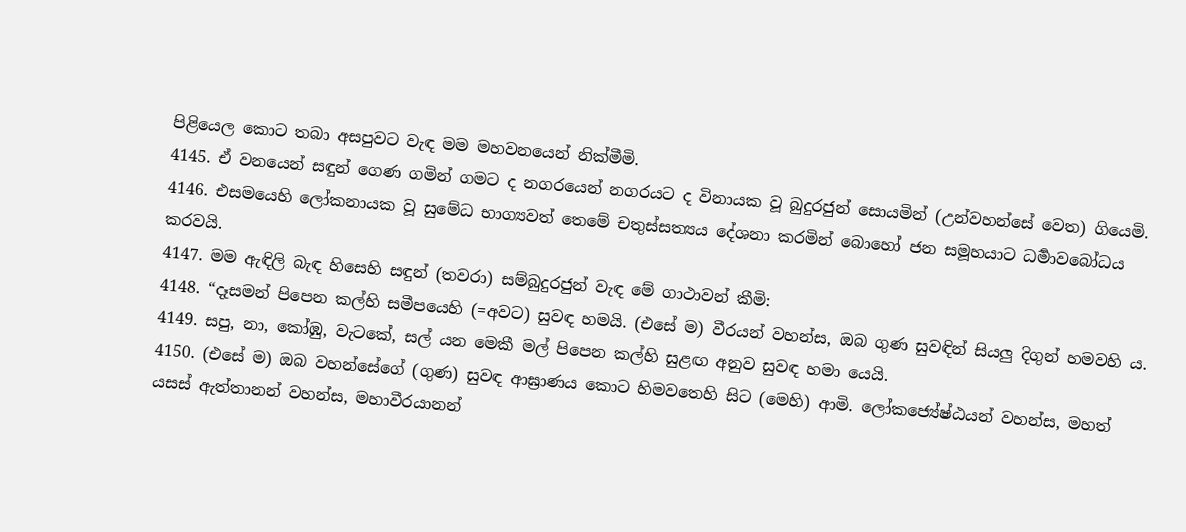පිළියෙල කොට තබා අසපුවට වැඳ මම මහවනයෙන් නික්මීමි.
4145. ඒ වනයෙන් සඳුන් ගෙණ ගමින් ගමට ද නගරයෙන් නගරයට ද විනායක වූ බුදුරජුන් සොයමින් (උන්වහන්සේ වෙත) ගියෙමි.
4146. එසමයෙහි ලෝකනායක වූ සුමේධ භාග්‍යවත් තෙමේ චතුස්සත්‍යය දේශනා කරමින් බොහෝ ජන සමූහයාට ධර්‍මාවබෝධය කරවයි.
4147. මම ඇඳිලි බැඳ හිසෙහි සඳුන් (තවරා) සම්බුදුරජුන් වැඳ මේ ගාථාවන් කීමි:
4148. “දෑසමන් පිපෙන කල්හි සමීපයෙහි (=අවට) සුවඳ හමයි. (එසේ ම) වීරයන් වහන්ස, ඔබ ගුණ සුවඳින් සියලු දිගුන් හමවහි ය.
4149. සපු, නා, කෝඹු, වැටකේ, සල් යන මෙකී මල් පිපෙන කල්හි සුළඟ අනුව සුවඳ හමා යෙයි.
4150. (එසේ ම) ඔබ වහන්සේගේ (ගුණ) සුවඳ ආඝ්‍රාණය කොට හිමවතෙහි සිට (මෙහි) ආමි. ලෝකජ්‍යේෂ්ඨයන් වහන්ස, මහත් යසස් ඇත්තානන් වහන්ස, මහාවීරයානන්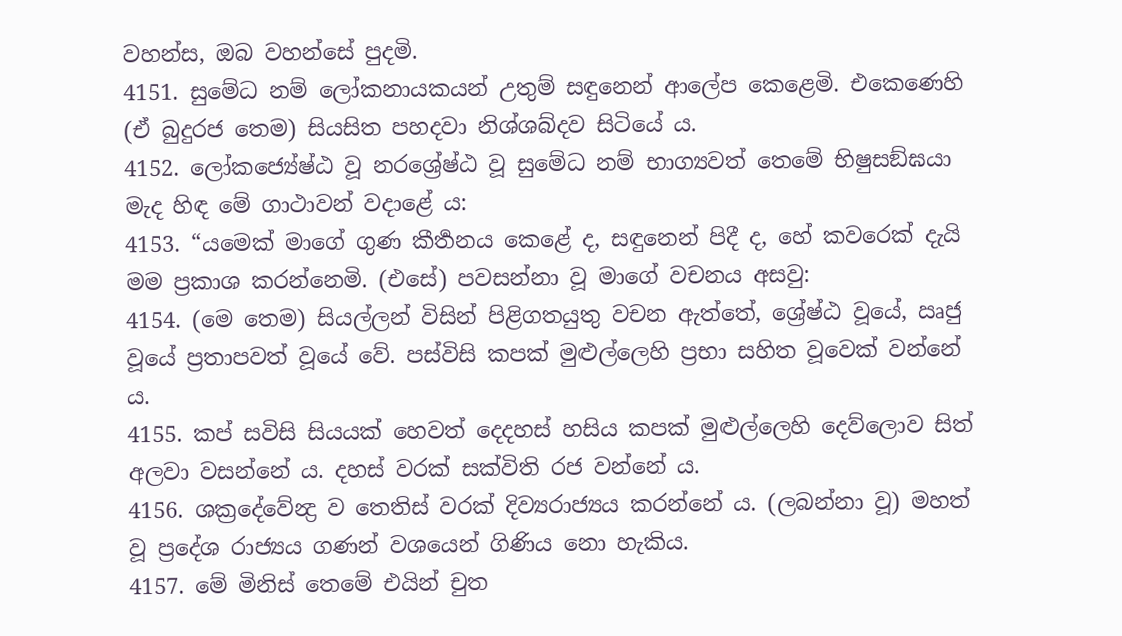වහන්ස, ඔබ වහන්සේ පුදමි.
4151. සුමේධ නම් ලෝකනායකයන් උතුම් සඳුනෙන් ආලේප කෙළෙමි. එකෙණෙහි (ඒ බුදුරජ තෙම) සියසිත පහදවා නිශ්ශබ්දව සිටියේ ය.
4152. ලෝකජ්‍යේෂ්ඨ වූ නරශ්‍රේෂ්ඨ වූ සුමේධ නම් භාග්‍යවත් තෙමේ භිෂුසඞ්ඝයා මැද හිඳ මේ ගාථාවන් වදාළේ ය:
4153. “යමෙක් මාගේ ගුණ කීර්‍තනය කෙළේ ද, සඳුනෙන් පිදී ද, හේ කවරෙක් දැයි මම ප්‍රකාශ කරන්නෙමි. (එසේ) පවසන්නා වූ මාගේ වචනය අසවු:
4154. (මෙ තෙම) සියල්ලන් විසින් පිළිගතයුතු වචන ඇත්තේ, ශ්‍රේෂ්ඨ වූයේ, ඍජු වූයේ ප්‍රතාපවත් වූයේ වේ. පස්විසි කපක් මුළුල්ලෙහි ප්‍රභා සහිත වූවෙක් වන්නේ ය.
4155. කප් සවිසි සියයක් හෙවත් දෙදහස් හසිය කපක් මුළුල්ලෙහි දෙව්ලොව සිත් අලවා වසන්නේ ය. දහස් වරක් සක්විති රජ වන්නේ ය.
4156. ශක්‍රදේවේන්‍ද්‍ර ව තෙතිස් වරක් දිව්‍යරාජ්‍යය කරන්නේ ය. (ලබන්නා වූ) මහත් වූ ප්‍රදේශ රාජ්‍යය ගණන් වශයෙන් ගිණිය නො හැකිය.
4157. මේ මිනිස් තෙමේ එයින් චුත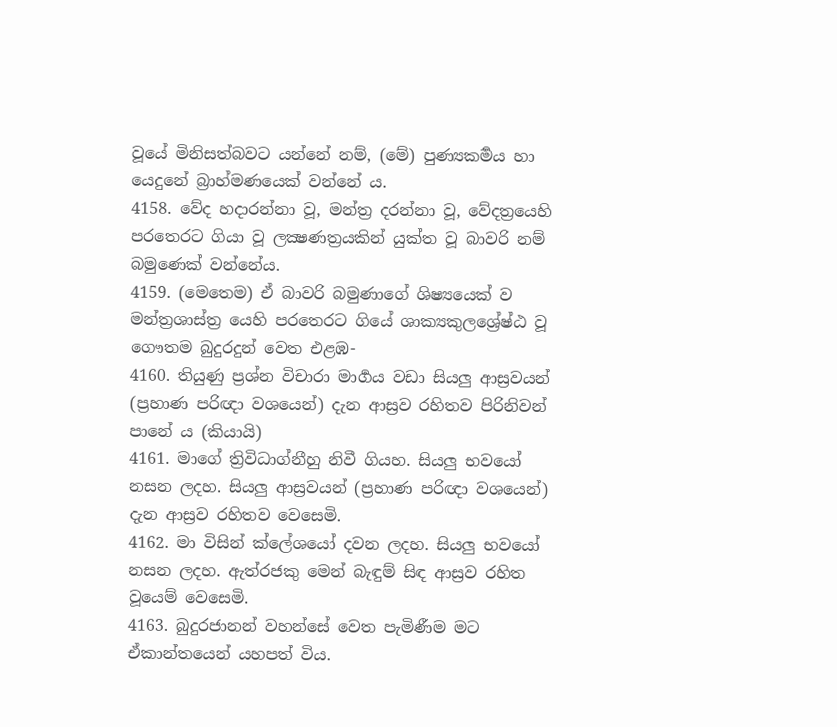වූයේ මිනිසත්බවට යන්නේ නම්, (මේ) පුණ්‍යකර්‍මය හා යෙදුනේ බ්‍රාහ්මණයෙක් වන්නේ ය.
4158. වේද හදාරන්නා වූ, මන්ත්‍ර දරන්නා වූ, වේදත්‍රයෙහි පරතෙරට ගියා වූ ලක්‍ෂණත්‍රයකින් යුක්ත වූ බාවරි නම් බමුණෙක් වන්නේය.
4159. (මෙතෙම) ඒ බාවරි බමුණාගේ ශිෂ්‍යයෙක් ව මන්ත්‍රශාස්ත්‍ර යෙහි පරතෙරට ගියේ ශාක්‍යකුලශ්‍රේෂ්ඨ වූ ගෞතම බුදුරදුන් වෙත එළඹ-
4160. තියුණු ප්‍රශ්න විචාරා මාර්‍ගය වඩා සියලු ආස්‍රවයන් (ප්‍රහාණ පරිඥා වශයෙන්) දැන ආස්‍රව රහිතව පිරිනිවන් පානේ ය (කියායි)
4161. මාගේ ත්‍රිවිධාග්නීහු නිවී ගියහ. සියලු භවයෝ නසන ලදහ. සියලු ආස්‍රවයන් (ප්‍රහාණ පරිඥා වශයෙන්) දැන ආස්‍රව රහිතව වෙසෙමි.
4162. මා විසින් ක්ලේශයෝ දවන ලදහ. සියලු භවයෝ නසන ලදහ. ඇත්රජකු මෙන් බැඳුම් සිඳ ආස්‍රව රහිත වූයෙම් වෙසෙමි.
4163. බුදුරජානන් වහන්සේ වෙත පැමිණීම මට ඒකාන්තයෙන් යහපත් විය.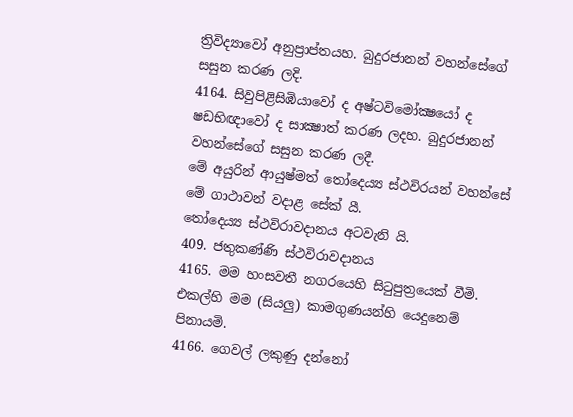ත්‍රිවිද්‍යාවෝ අනුප්‍රාප්තයහ. බුදුරජානන් වහන්සේගේ සසුන කරණ ලදි.
4164. සිවුපිළිසිඹියාවෝ ද අෂ්ටවිමෝක්‍ෂයෝ ද ෂඩභිඥාවෝ ද සාක්‍ෂාත් කරණ ලදහ. බුදුරජානන් වහන්සේගේ සසුන කරණ ලදී.
මේ අයුරින් ආයුෂ්මත් තෝදෙය්‍ය ස්ථවිරයන් වහන්සේ මේ ගාථාවන් වදාළ සේක් යී.
තෝදෙය්‍ය ස්ථවිරාවදානය අටවැනි යි.
409. ජතුකණ්ණි ස්ථවිරාවදානය
4165. මම හංසවතී නගරයෙහි සිටුපුත්‍රයෙක් වීමි. එකල්හි මම (සියලු) කාමගුණයන්හි යෙදුනෙම් පිනායමි.
4166. ගෙවල් ලකුණු දන්නෝ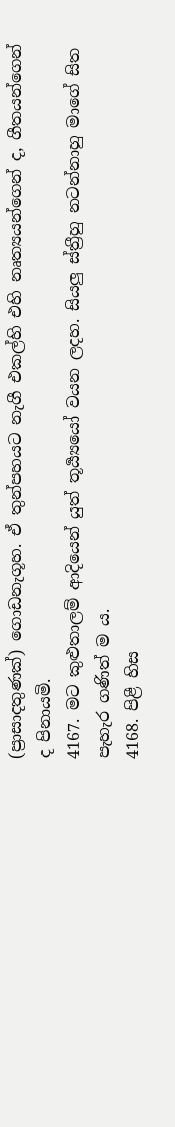(ප්‍රාසාදතුණක්) ගොඩනැගූහ. ඒ තුන්පහයට නැගී එකල්හි එහි නෘත්‍යයන්ගෙන් ද, ගීතයන්ගෙන් ද පිනායමි.
4167. මට කුළුතාලම් ආදියෙන් යුත් තූර්‍ය්‍යයෝ වයන ලදහ. සියලු ස්ත්‍රීහු නටන්නාහු මාගේ සිත පැහැර ගණිත් ම ය.
4168. පිළී හිස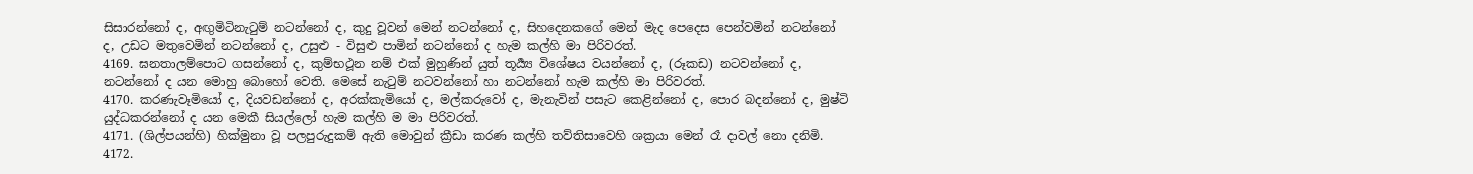සිසාරන්නෝ ද, අඟුමිටිනැටුම් නටන්නෝ ද, කුදු වූවන් මෙන් නටන්නෝ ද, සිහදෙනකගේ මෙන් මැද පෙදෙස පෙන්වමින් නටන්නෝ ද, උඩට මතුවෙමින් නටන්නෝ ද, උසුළු - විසුළු පාමින් නටන්නෝ ද හැම කල්හි මා පිරිවරත්.
4169. ඝනතාලම්පොට ගසන්නෝ ද, කුම්භථූන නම් එක් මුහුණින් යුත් තූර්‍ය්‍ය විශේෂය වයන්නෝ ද, (රූකඩ) නටවන්නෝ ද, නටන්නෝ ද යන මොහු බොහෝ වෙති. මෙසේ නැටුම් නටවන්නෝ හා නටන්නෝ හැම කල්හි මා පිරිවරත්.
4170. කරණැවෑමියෝ ද, දියවඩන්නෝ ද, අරක්කැමියෝ ද, මල්කරුවෝ ද, මැනැවින් පසැට කෙළින්නෝ ද, පොර බදන්නෝ ද, මුෂ්ටි යුද්ධකරන්නෝ ද යන මෙකී සියල්ලෝ හැම කල්හි ම මා පිරිවරත්.
4171. (ශිල්පයන්හි) හික්මුනා වූ පලපුරුදුකම් ඇති මොවුන් ක්‍රීඩා කරණ කල්හි තව්තිසාවෙහි ශක්‍රයා මෙන් රෑ දාවල් නො දනිමි.
4172.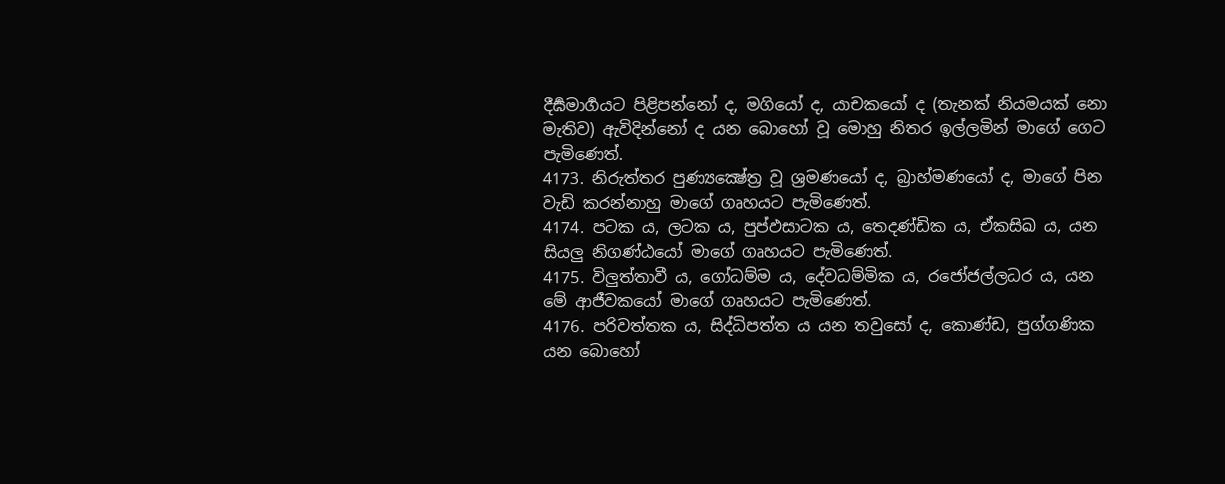දීර්‍ඝමාර්‍ගයට පිළිපන්නෝ ද, මගියෝ ද, යාචකයෝ ද (තැනක් නියමයක් නො මැතිව) ඇවිදින්නෝ ද යන බොහෝ වූ මොහු නිතර ඉල්ලමින් මාගේ ගෙට පැමිණෙත්.
4173. නිරුත්තර පුණ්‍යක්‍ෂේත්‍ර වූ ශ්‍රමණයෝ ද, බ්‍රාහ්මණයෝ ද, මාගේ පින වැඩි කරන්නාහු මාගේ ගෘහයට පැමිණෙත්.
4174. පටක ය, ලටක ය, පුප්ඵසාටක ය, තෙදණ්ඩික ය, ඒකසිඛ ය, යන සියලු නිගණ්ඨයෝ මාගේ ගෘහයට පැමිණෙත්.
4175. විලුත්තාවී ය, ගෝධම්ම ය, දේවධම්මික ය, රජෝජල්ලධර ය, යන මේ ආජීවකයෝ මාගේ ගෘහයට පැමිණෙත්.
4176. පරිවත්තක ය, සිද්ධිපත්ත ය යන තවුසෝ ද, කොණ්ඩ, පුග්ගණික යන බොහෝ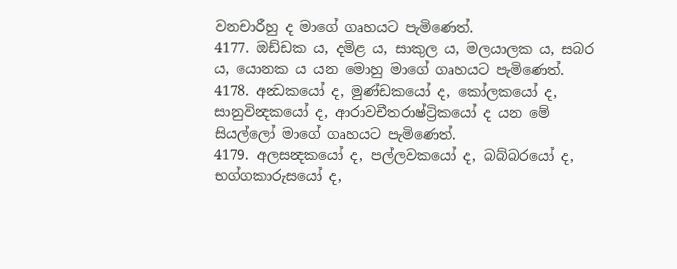වනචාරීහු ද මාගේ ගෘහයට පැමිණෙත්.
4177. ඔඩ්ඩක ය, දමිළ ය, සාකුල ය, මලයාලක ය, සබර ය, යොනක ය යන මොහු මාගේ ගෘහයට පැමිණෙත්.
4178. අන්‍ධකයෝ ද, මුණ්ඩකයෝ ද, කෝලකයෝ ද, සානුවින්‍දකයෝ ද, ආරාවචීතරාෂ්ට්‍රිකයෝ ද යන මේ සියල්ලෝ මාගේ ගෘහයට පැමිණෙත්.
4179. අලසන්‍දකයෝ ද, පල්ලවකයෝ ද, බබ්බරයෝ ද, භග්ගකාරුසයෝ ද,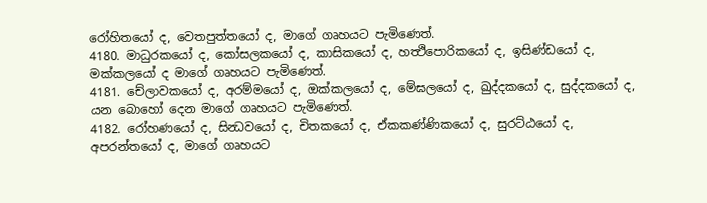රෝහිතයෝ ද, වෙතපුත්තයෝ ද, මාගේ ගෘහයට පැමිණෙත්.
4180. මාධුරකයෝ ද, කෝසලකයෝ ද, කාසිකයෝ ද, හත්‍ථිපොරිකයෝ ද, ඉසිණ්ඩයෝ ද, මක්කලයෝ ද මාගේ ගෘහයට පැමිණෙත්.
4181. චේලාවකයෝ ද, අරම්මයෝ ද, ඔක්කලයෝ ද, මේඝලයෝ ද, ඛුද්දකයෝ ද, සුද්දකයෝ ද, යන බොහෝ දෙන මාගේ ගෘහයට පැමිණෙත්.
4182. රෝහණයෝ ද, සින්‍ධවයෝ ද, චිතකයෝ ද, ඒකකණ්ණිකයෝ ද, සුරට්ඨයෝ ද, අපරන්තයෝ ද, මාගේ ගෘහයට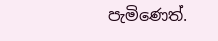පැමිණෙත්.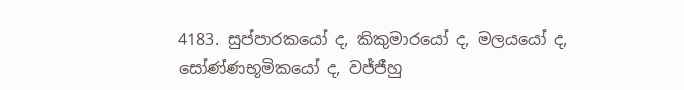4183. සුප්පාරකයෝ ද, කිකුමාරයෝ ද, මලයයෝ ද, සෝණ්ණභූමිකයෝ ද, වජ්ජීහු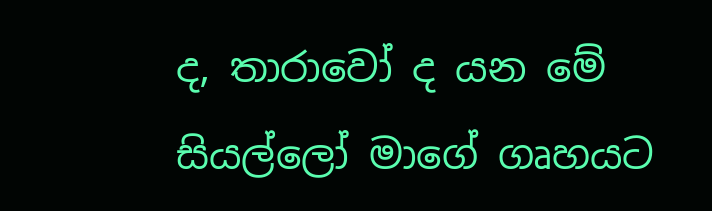ද, තාරාවෝ ද යන මේ සියල්ලෝ මාගේ ගෘහයට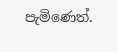පැමිණෙත්.